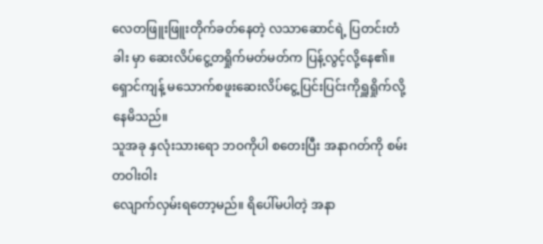လေတဖြူးဖြူးတိုက်ခတ်နေတဲ့ လသာဆောင်ရဲ့ ပြတင်းတံခါး မှာ ဆေးလိပ်ငွေ့တရှိုက်မတ်မတ်က ပြန့်လွင့်လို့နေ၏။
ရှောင်ကျန့် မသောက်စဖူးဆေးလိပ်ငွေ့ပြင်းပြင်းကိုရှူရှိုက်လို့နေမိသည်။
သူအခု နှလုံးသားရော ဘဝကိုပါ စတေးပြီး အနာဂတ်ကို စမ်းတဝါးဝါး
လျောက်လှမ်းရတော့မည်။ ရိပေါ်မပါတဲ့ အနာ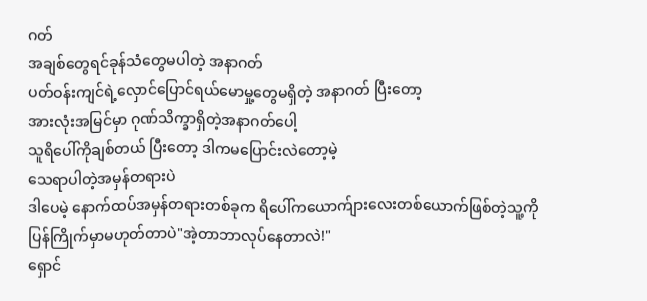ဂတ်
အချစ်တွေရင်ခုန်သံတွေမပါတဲ့ အနာဂတ်
ပတ်ဝန်းကျင်ရဲ့လှောင်ပြောင်ရယ်မောမှု့တွေမရှိတဲ့ အနာဂတ် ပြီးတော့
အားလုံးအမြင်မှာ ဂုဏ်သိက္ခာရှိတဲ့အနာဂတ်ပေါ့
သူရိပေါ်ကိုချစ်တယ် ပြီးတော့ ဒါကမပြောင်းလဲတော့မဲ့
သေရာပါတဲ့အမှန်တရားပဲ
ဒါပေမဲ့ နောက်ထပ်အမှန်တရားတစ်ခုက ရိပေါ်ကယောက်ျားလေးတစ်ယောက်ဖြစ်တဲ့သူ့ကို ပြန်ကြိုက်မှာမဟုတ်တာပဲ"အဲ့တာဘာလုပ်နေတာလဲ!"
ရှောင်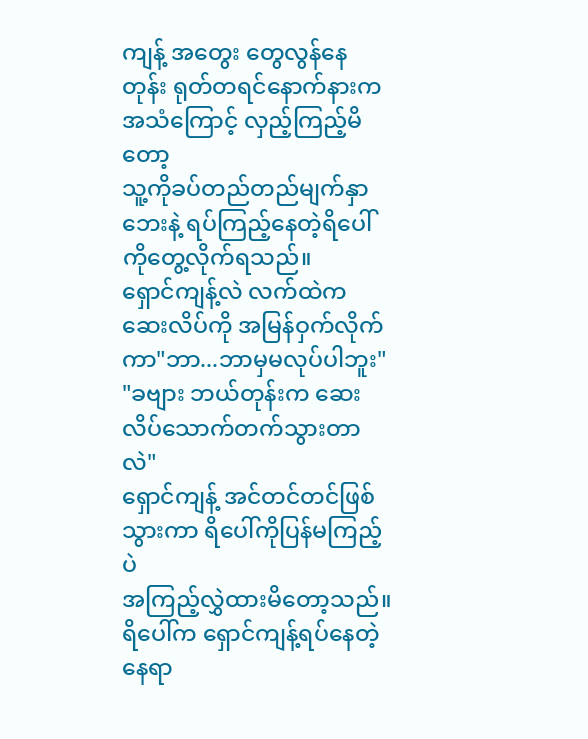ကျန့် အတွေး တွေလွန်နေတုန်း ရုတ်တရင်နောက်နားကအသံကြောင့် လှည့်ကြည့်မိတော့
သူ့ကိုခပ်တည်တည်မျက်နှာဘေးနဲ့ ရပ်ကြည့်နေတဲ့ရိပေါ်ကိုတွေ့လိုက်ရသည်။
ရှောင်ကျန့်လဲ လက်ထဲက ဆေးလိပ်ကို အမြန်ဝှက်လိုက်ကာ"ဘာ...ဘာမှမလုပ်ပါဘူး"
"ခဗျား ဘယ်တုန်းက ဆေးလိပ်သောက်တက်သွားတာလဲ"
ရှောင်ကျန့် အင်တင်တင်ဖြစ်သွားကာ ရိပေါ်ကိုပြန်မကြည့်ပဲ
အကြည့်လွှဲထားမိတော့သည်။ရိပေါ်က ရှောင်ကျန့်ရပ်နေတဲ့နေရာ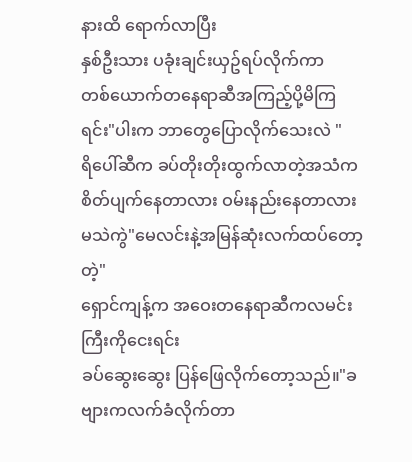နားထိ ရောက်လာပြီး
နှစ်ဦးသား ပခုံးချင်းယှဥ်ရပ်လိုက်ကာ
တစ်ယောက်တနေရာဆီအကြည့်ပို့မိကြရင်း"ပါးက ဘာတွေပြောလိုက်သေးလဲ "
ရိပေါ်ဆီက ခပ်တိုးတိုးထွက်လာတဲ့အသံက
စိတ်ပျက်နေတာလား ဝမ်းနည်းနေတာလား မသဲကွဲ"မေလင်းနဲ့အမြန်ဆုံးလက်ထပ်တော့တဲ့"
ရှောင်ကျန့်က အဝေးတနေရာဆီကလမင်းကြီးကိုငေးရင်း
ခပ်ဆွေးဆွေး ပြန်ဖြေလိုက်တော့သည်။"ခဗျားကလက်ခံလိုက်တာ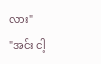လား"
"အင်း ငါ့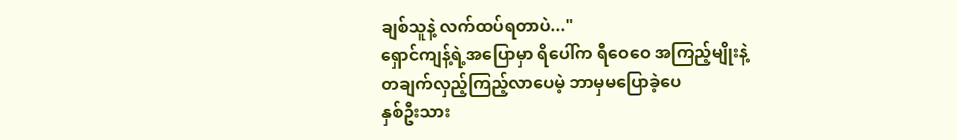ချစ်သူနဲ့ လက်ထပ်ရတာပဲ..."
ရှောင်ကျန့်ရဲ့အပြောမှာ ရိပေါ်က ရီဝေဝေ အကြည့်မျိုးနဲ့
တချက်လှည့်ကြည့်လာပေမဲ့ ဘာမှမပြောခဲ့ပေ
နှစ်ဦးသား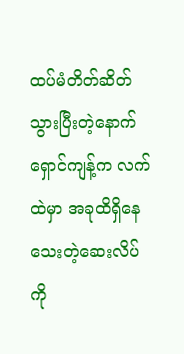ထပ်မံတိတ်ဆိတ်သွားပြီးတဲ့နောက်
ရှောင်ကျန့်က လက်ထဲမှာ အခုထိရှိနေသေးတဲ့ဆေးလိပ်ကို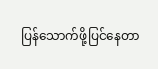ပြန်သောက်ဖို့ပြင်နေတာ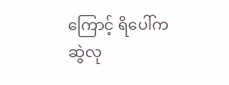ကြောင့် ရိပေါ်ကဆွဲလု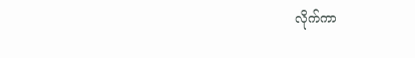လိုက်ကာ